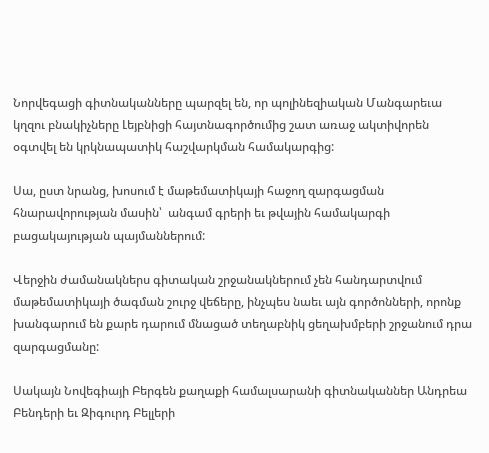Նորվեգացի գիտնականները պարզել են, որ պոլինեզիական Մանգարեւա կղզու բնակիչները Լեյբնիցի հայտնագործումից շատ առաջ ակտիվորեն օգտվել են կրկնապատիկ հաշվարկման համակարգից:

Սա, ըստ նրանց, խոսում է մաթեմատիկայի հաջող զարգացման հնարավորության մասին՝  անգամ գրերի եւ թվային համակարգի բացակայության պայմաններում:

Վերջին ժամանակներս գիտական շրջանակներում չեն հանդարտվում մաթեմատիկայի ծագման շուրջ վեճերը, ինչպես նաեւ այն գործոնների, որոնք խանգարում են քարե դարում մնացած տեղաբնիկ ցեղախմբերի շրջանում դրա զարգացմանը:

Սակայն Նովեգիայի Բերգեն քաղաքի համալսարանի գիտնականներ Անդրեա Բենդերի եւ Զիգուրդ Բելլերի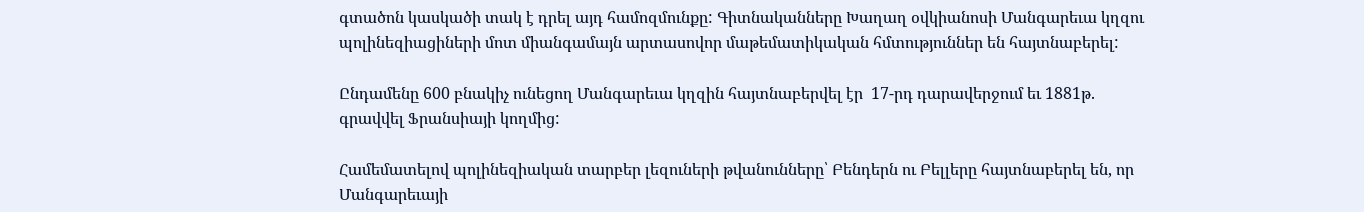գտածոն կասկածի տակ է դրել այդ համոզմունքը: Գիտնականները Խաղաղ օվկիանոսի Մանգարեւա կղզու պոլինեզիացիների մոտ միանգամայն արտասովոր մաթեմատիկական հմտություններ են հայտնաբերել:

Ընդամենը 600 բնակիչ ունեցող Մանգարեւա կղզին հայտնաբերվել էր  17-րդ դարավերջում եւ 1881թ. գրավվել Ֆրանսիայի կողմից:

Համեմատելով պոլինեզիական տարբեր լեզուների թվանունները՝ Բենդերն ու Բելլերը հայտնաբերել են, որ Մանգարեւայի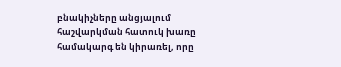բնակիչները անցյալում հաշվարկման հատուկ խառը  համակարգ են կիրառել, որը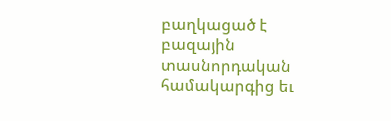բաղկացած է բազային տասնորդական համակարգից եւ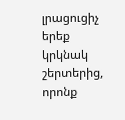լրացուցիչ երեք կրկնակ շերտերից, որոնք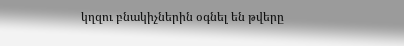կղզու բնակիչներին օգնել են թվերը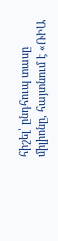հիշել՝ ընդհուպ տասը միլիոնը, հայտնում է «ՌԻԱ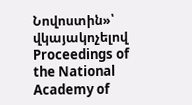Նովոստին»՝ վկայակոչելով Proceedings of the National Academy of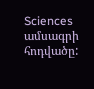Sciences ամսագրի հոդվածը: